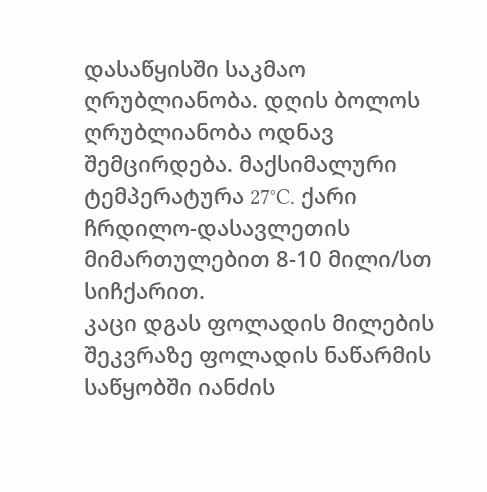დასაწყისში საკმაო ღრუბლიანობა. დღის ბოლოს ღრუბლიანობა ოდნავ შემცირდება. მაქსიმალური ტემპერატურა 27°C. ქარი ჩრდილო-დასავლეთის მიმართულებით 8-10 მილი/სთ სიჩქარით.
კაცი დგას ფოლადის მილების შეკვრაზე ფოლადის ნაწარმის საწყობში იანძის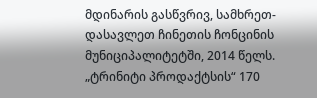მდინარის გასწვრივ, სამხრეთ-დასავლეთ ჩინეთის ჩონცინის მუნიციპალიტეტში, 2014 წელს.
„ტრინიტი პროდაქტსის“ 170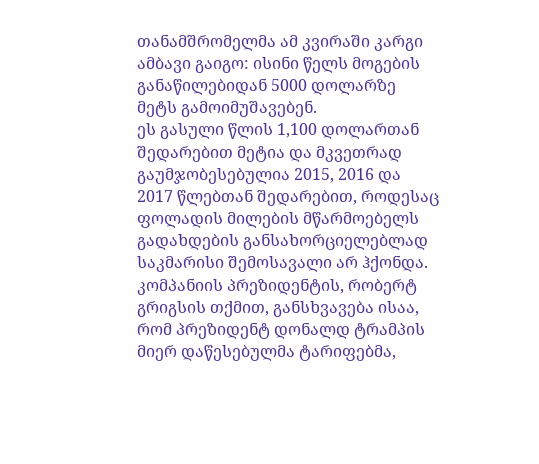თანამშრომელმა ამ კვირაში კარგი ამბავი გაიგო: ისინი წელს მოგების განაწილებიდან 5000 დოლარზე მეტს გამოიმუშავებენ.
ეს გასული წლის 1,100 დოლართან შედარებით მეტია და მკვეთრად გაუმჯობესებულია 2015, 2016 და 2017 წლებთან შედარებით, როდესაც ფოლადის მილების მწარმოებელს გადახდების განსახორციელებლად საკმარისი შემოსავალი არ ჰქონდა.
კომპანიის პრეზიდენტის, რობერტ გრიგსის თქმით, განსხვავება ისაა, რომ პრეზიდენტ დონალდ ტრამპის მიერ დაწესებულმა ტარიფებმა,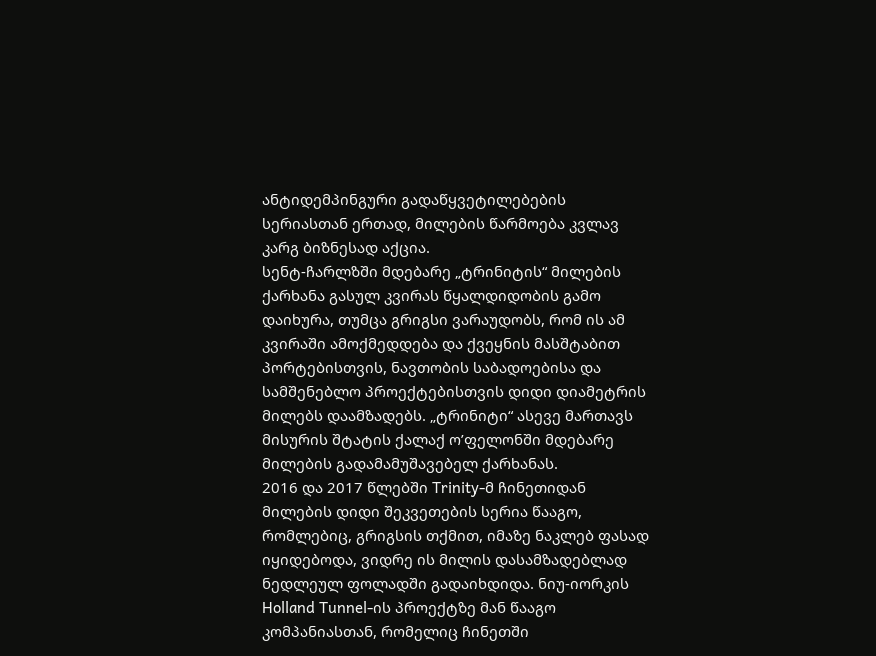ანტიდემპინგური გადაწყვეტილებების სერიასთან ერთად, მილების წარმოება კვლავ კარგ ბიზნესად აქცია.
სენტ-ჩარლზში მდებარე „ტრინიტის“ მილების ქარხანა გასულ კვირას წყალდიდობის გამო დაიხურა, თუმცა გრიგსი ვარაუდობს, რომ ის ამ კვირაში ამოქმედდება და ქვეყნის მასშტაბით პორტებისთვის, ნავთობის საბადოებისა და სამშენებლო პროექტებისთვის დიდი დიამეტრის მილებს დაამზადებს. „ტრინიტი“ ასევე მართავს მისურის შტატის ქალაქ ო’ფელონში მდებარე მილების გადამამუშავებელ ქარხანას.
2016 და 2017 წლებში Trinity-მ ჩინეთიდან მილების დიდი შეკვეთების სერია წააგო, რომლებიც, გრიგსის თქმით, იმაზე ნაკლებ ფასად იყიდებოდა, ვიდრე ის მილის დასამზადებლად ნედლეულ ფოლადში გადაიხდიდა. ნიუ-იორკის Holland Tunnel-ის პროექტზე მან წააგო კომპანიასთან, რომელიც ჩინეთში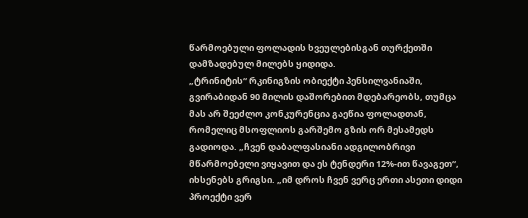წარმოებული ფოლადის ხვეულებისგან თურქეთში დამზადებულ მილებს ყიდიდა.
„ტრინიტის“ რკინიგზის ობიექტი პენსილვანიაში, გვირაბიდან 90 მილის დაშორებით მდებარეობს, თუმცა მას არ შეეძლო კონკურენცია გაეწია ფოლადთან, რომელიც მსოფლიოს გარშემო გზის ორ მესამედს გადიოდა. „ჩვენ დაბალფასიანი ადგილობრივი მწარმოებელი ვიყავით და ეს ტენდერი 12%-ით წავაგეთ“, იხსენებს გრიგსი. „იმ დროს ჩვენ ვერც ერთი ასეთი დიდი პროექტი ვერ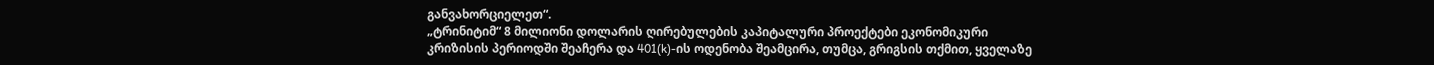განვახორციელეთ“.
„ტრინიტიმ“ 8 მილიონი დოლარის ღირებულების კაპიტალური პროექტები ეკონომიკური კრიზისის პერიოდში შეაჩერა და 401(k)-ის ოდენობა შეამცირა, თუმცა, გრიგსის თქმით, ყველაზე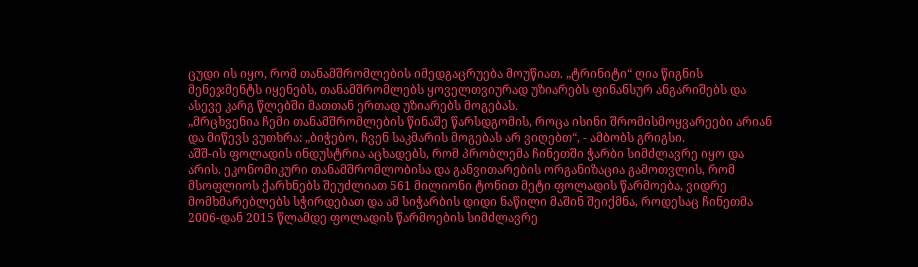ცუდი ის იყო, რომ თანამშრომლების იმედგაცრუება მოუწიათ. „ტრინიტი“ ღია წიგნის მენეჯმენტს იყენებს, თანამშრომლებს ყოველთვიურად უზიარებს ფინანსურ ანგარიშებს და ასევე კარგ წლებში მათთან ერთად უზიარებს მოგებას.
„მრცხვენია ჩემი თანამშრომლების წინაშე წარსდგომის, როცა ისინი შრომისმოყვარეები არიან და მიწევს ვუთხრა: „ბიჭებო, ჩვენ საკმარის მოგებას არ ვიღებთ“, - ამბობს გრიგსი.
აშშ-ის ფოლადის ინდუსტრია აცხადებს, რომ პრობლემა ჩინეთში ჭარბი სიმძლავრე იყო და არის. ეკონომიკური თანამშრომლობისა და განვითარების ორგანიზაცია გამოთვლის, რომ მსოფლიოს ქარხნებს შეუძლიათ 561 მილიონი ტონით მეტი ფოლადის წარმოება, ვიდრე მომხმარებლებს სჭირდებათ და ამ სიჭარბის დიდი ნაწილი მაშინ შეიქმნა, როდესაც ჩინეთმა 2006-დან 2015 წლამდე ფოლადის წარმოების სიმძლავრე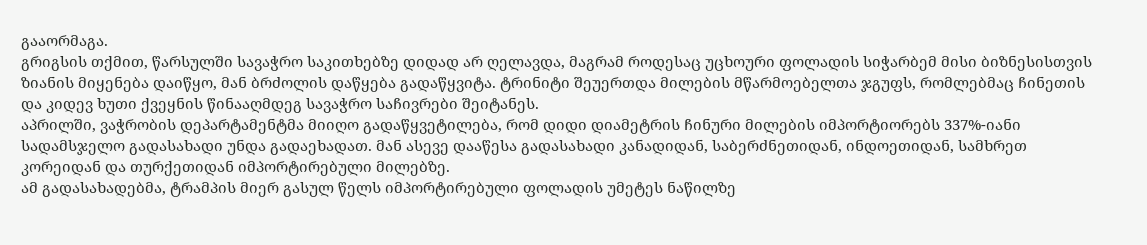გააორმაგა.
გრიგსის თქმით, წარსულში სავაჭრო საკითხებზე დიდად არ ღელავდა, მაგრამ როდესაც უცხოური ფოლადის სიჭარბემ მისი ბიზნესისთვის ზიანის მიყენება დაიწყო, მან ბრძოლის დაწყება გადაწყვიტა. ტრინიტი შეუერთდა მილების მწარმოებელთა ჯგუფს, რომლებმაც ჩინეთის და კიდევ ხუთი ქვეყნის წინააღმდეგ სავაჭრო საჩივრები შეიტანეს.
აპრილში, ვაჭრობის დეპარტამენტმა მიიღო გადაწყვეტილება, რომ დიდი დიამეტრის ჩინური მილების იმპორტიორებს 337%-იანი სადამსჯელო გადასახადი უნდა გადაეხადათ. მან ასევე დააწესა გადასახადი კანადიდან, საბერძნეთიდან, ინდოეთიდან, სამხრეთ კორეიდან და თურქეთიდან იმპორტირებული მილებზე.
ამ გადასახადებმა, ტრამპის მიერ გასულ წელს იმპორტირებული ფოლადის უმეტეს ნაწილზე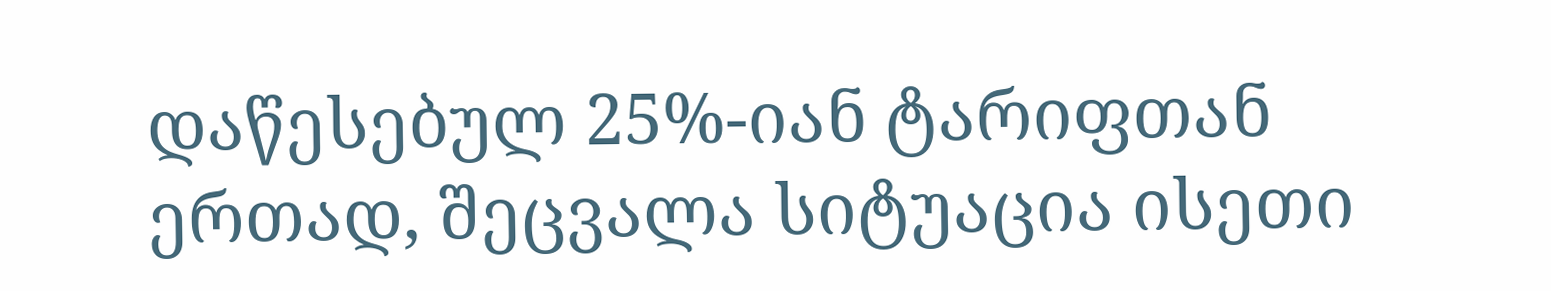დაწესებულ 25%-იან ტარიფთან ერთად, შეცვალა სიტუაცია ისეთი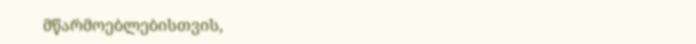მწარმოებლებისთვის,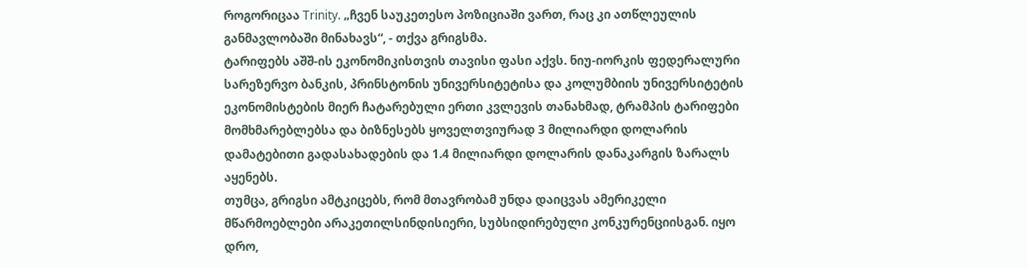როგორიცაა Trinity. „ჩვენ საუკეთესო პოზიციაში ვართ, რაც კი ათწლეულის განმავლობაში მინახავს“, - თქვა გრიგსმა.
ტარიფებს აშშ-ის ეკონომიკისთვის თავისი ფასი აქვს. ნიუ-იორკის ფედერალური სარეზერვო ბანკის, პრინსტონის უნივერსიტეტისა და კოლუმბიის უნივერსიტეტის ეკონომისტების მიერ ჩატარებული ერთი კვლევის თანახმად, ტრამპის ტარიფები მომხმარებლებსა და ბიზნესებს ყოველთვიურად 3 მილიარდი დოლარის დამატებითი გადასახადების და 1.4 მილიარდი დოლარის დანაკარგის ზარალს აყენებს.
თუმცა, გრიგსი ამტკიცებს, რომ მთავრობამ უნდა დაიცვას ამერიკელი მწარმოებლები არაკეთილსინდისიერი, სუბსიდირებული კონკურენციისგან. იყო დრო,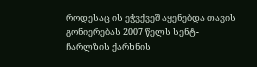როდესაც ის ეჭვქვეშ აყენებდა თავის გონიერებას 2007 წელს სენტ-ჩარლზის ქარხნის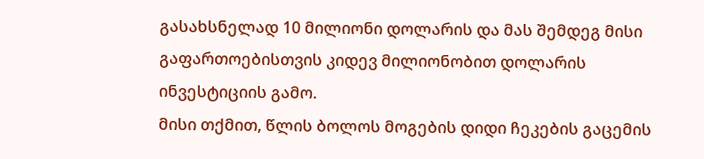გასახსნელად 10 მილიონი დოლარის და მას შემდეგ მისი გაფართოებისთვის კიდევ მილიონობით დოლარის ინვესტიციის გამო.
მისი თქმით, წლის ბოლოს მოგების დიდი ჩეკების გაცემის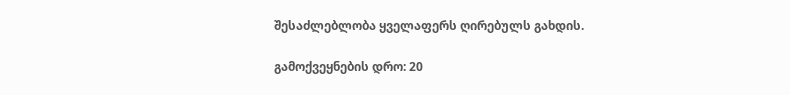შესაძლებლობა ყველაფერს ღირებულს გახდის.

გამოქვეყნების დრო: 20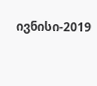ივნისი-2019